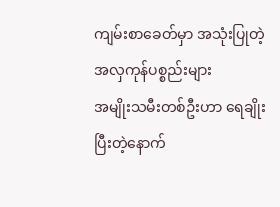ကျမ်းစာခေတ်မှာ အသုံးပြုတဲ့ အလှကုန်ပစ္စည်းများ
အမျိုးသမီးတစ်ဦးဟာ ရေချိုးပြီးတဲ့နောက်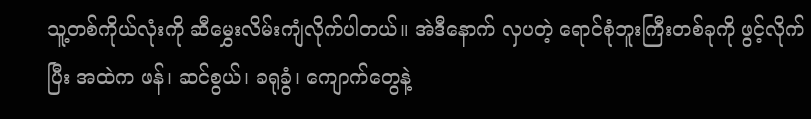သူ့တစ်ကိုယ်လုံးကို ဆီမွှေးလိမ်းကျံလိုက်ပါတယ်။ အဲဒီနောက် လှပတဲ့ ရောင်စုံဘူးကြီးတစ်ခုကို ဖွင့်လိုက်ပြီး အထဲက ဖန်၊ ဆင်စွယ်၊ ခရုခွံ၊ ကျောက်တွေနဲ့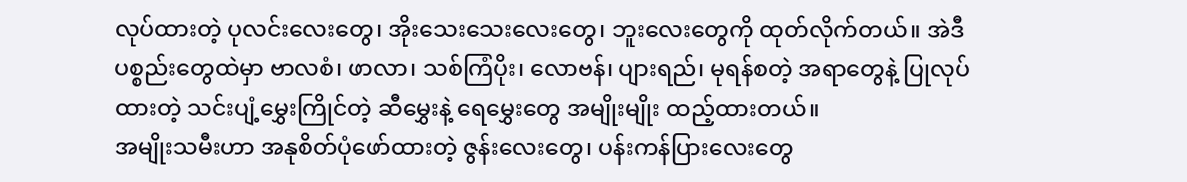လုပ်ထားတဲ့ ပုလင်းလေးတွေ၊ အိုးသေးသေးလေးတွေ၊ ဘူးလေးတွေကို ထုတ်လိုက်တယ်။ အဲဒီပစ္စည်းတွေထဲမှာ ဗာလစံ၊ ဖာလာ၊ သစ်ကြံပိုး၊ လောဗန်၊ ပျားရည်၊ မုရန်စတဲ့ အရာတွေနဲ့ ပြုလုပ်ထားတဲ့ သင်းပျံ့မွှေးကြိုင်တဲ့ ဆီမွှေးနဲ့ ရေမွှေးတွေ အမျိုးမျိုး ထည့်ထားတယ်။
အမျိုးသမီးဟာ အနုစိတ်ပုံဖော်ထားတဲ့ ဇွန်းလေးတွေ၊ ပန်းကန်ပြားလေးတွေ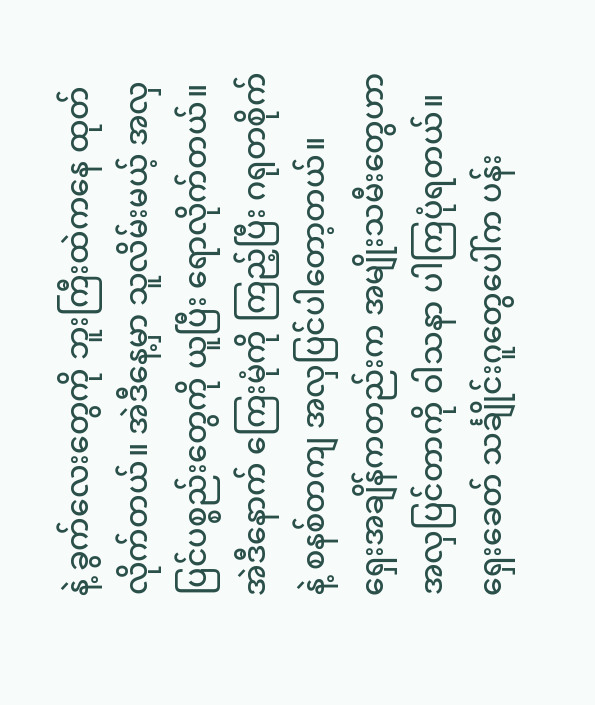နဲ့ ခွက်လေးတွေကို ဘူးကြီးထဲကနေ ထုတ်လိုက်တယ်။ အဲဒီနေ့မှာ သူလိမ်းမယ့် အလှပြင်ပစ္စည်းတွေကို ယူပြီး ရောလိုက်တယ်။ အဲဒီနောက် ကြေးမုံကို ကြည့်ပြီး ဂရုတစိုက်နဲ့ စနစ်တကျ အလှပြင်ပါတော့တယ်။
ရှေးအချိန်ကတည်းက အမျိုးသမီးတွေဟာ အလှပြင်တာကို ဝါသနာ ပါကြပုံရတယ်။ ရှေးခေတ် သင်္ချိုင်းဂူတွေပေါ်က ပန်း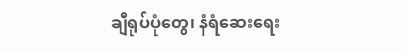ချီရုပ်ပုံတွေ၊ နံရံဆေးရေး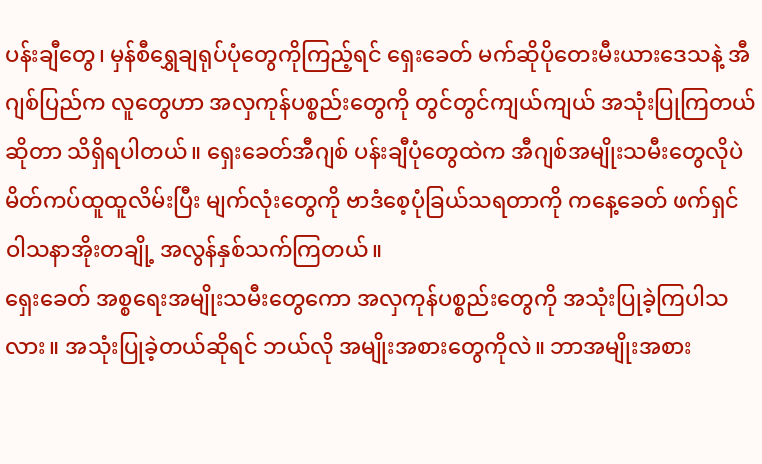ပန်းချီတွေ၊ မှန်စီရွှေချရုပ်ပုံတွေကိုကြည့်ရင် ရှေးခေတ် မက်ဆိုပိုတေးမီးယားဒေသနဲ့ အီဂျစ်ပြည်က လူတွေဟာ အလှကုန်ပစ္စည်းတွေကို တွင်တွင်ကျယ်ကျယ် အသုံးပြုကြတယ်ဆိုတာ သိရှိရပါတယ်။ ရှေးခေတ်အီဂျစ် ပန်းချီပုံတွေထဲက အီဂျစ်အမျိုးသမီးတွေလိုပဲ မိတ်ကပ်ထူထူလိမ်းပြီး မျက်လုံးတွေကို ဗာဒံစေ့ပုံခြယ်သရတာကို ကနေ့ခေတ် ဖက်ရှင်ဝါသနာအိုးတချို့ အလွန်နှစ်သက်ကြတယ်။
ရှေးခေတ် အစ္စရေးအမျိုးသမီးတွေကော အလှကုန်ပစ္စည်းတွေကို အသုံးပြုခဲ့ကြပါသလား။ အသုံးပြုခဲ့တယ်ဆိုရင် ဘယ်လို အမျိုးအစားတွေကိုလဲ။ ဘာအမျိုးအစား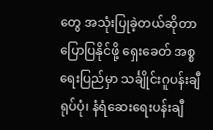တွေ အသုံးပြုခဲ့တယ်ဆိုတာ ပြောပြနိုင်ဖို့ ရှေးခေတ် အစ္စရေးပြည်မှာ သင်္ချိုင်းဂူပန်းချီရုပ်ပုံ၊ နံရံဆေးရေးပန်းချီ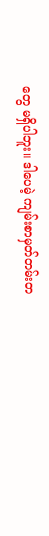တွေ မရှိပါဘူး။ ဒါပေမဲ့ ကျမ်းစာမှတ်တမ်းတ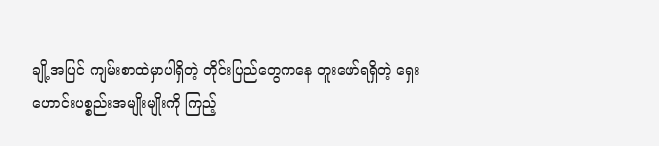ချို့အပြင် ကျမ်းစာထဲမှာပါရှိတဲ့ တိုင်းပြည်တွေကနေ တူးဖော်ရရှိတဲ့ ရှေးဟောင်းပစ္စည်းအမျိုးမျိုးကို ကြည့်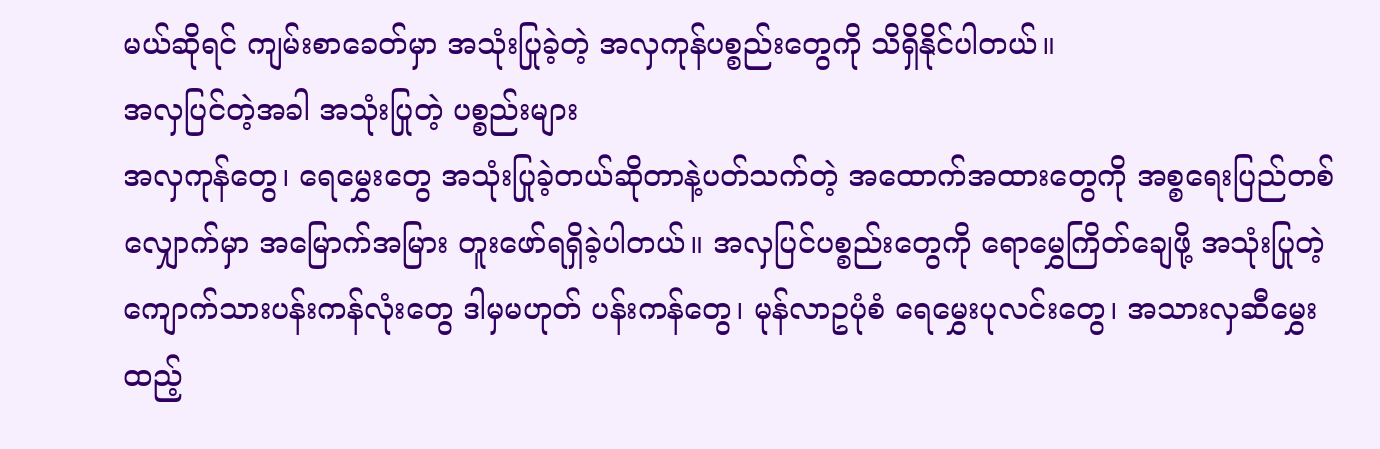မယ်ဆိုရင် ကျမ်းစာခေတ်မှာ အသုံးပြုခဲ့တဲ့ အလှကုန်ပစ္စည်းတွေကို သိရှိနိုင်ပါတယ်။
အလှပြင်တဲ့အခါ အသုံးပြုတဲ့ ပစ္စည်းများ
အလှကုန်တွေ၊ ရေမွှေးတွေ အသုံးပြုခဲ့တယ်ဆိုတာနဲ့ပတ်သက်တဲ့ အထောက်အထားတွေကို အစ္စရေးပြည်တစ်လျှောက်မှာ အမြောက်အမြား တူးဖော်ရရှိခဲ့ပါတယ်။ အလှပြင်ပစ္စည်းတွေကို ရောမွှေကြိတ်ချေဖို့ အသုံးပြုတဲ့ ကျောက်သားပန်းကန်လုံးတွေ ဒါမှမဟုတ် ပန်းကန်တွေ၊ မုန်လာဥပုံစံ ရေမွှေးပုလင်းတွေ၊ အသားလှဆီမွှေးထည့်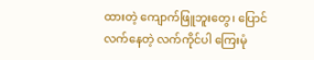ထားတဲ့ ကျောက်ဖြူဘူးတွေ၊ ပြောင်လက်နေတဲ့ လက်ကိုင်ပါ ကြေးမုံ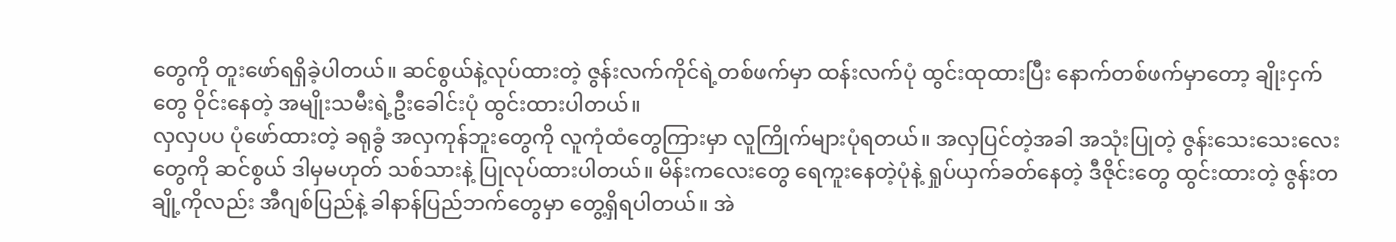တွေကို တူးဖော်ရရှိခဲ့ပါတယ်။ ဆင်စွယ်နဲ့လုပ်ထားတဲ့ ဇွန်းလက်ကိုင်ရဲ့တစ်ဖက်မှာ ထန်းလက်ပုံ ထွင်းထုထားပြီး နောက်တစ်ဖက်မှာတော့ ချိုးငှက်တွေ ဝိုင်းနေတဲ့ အမျိုးသမီးရဲ့ဦးခေါင်းပုံ ထွင်းထားပါတယ်။
လှလှပပ ပုံဖော်ထားတဲ့ ခရုခွံ အလှကုန်ဘူးတွေကို လူကုံထံတွေကြားမှာ လူကြိုက်များပုံရတယ်။ အလှပြင်တဲ့အခါ အသုံးပြုတဲ့ ဇွန်းသေးသေးလေးတွေကို ဆင်စွယ် ဒါမှမဟုတ် သစ်သားနဲ့ ပြုလုပ်ထားပါတယ်။ မိန်းကလေးတွေ ရေကူးနေတဲ့ပုံနဲ့ ရှုပ်ယှက်ခတ်နေတဲ့ ဒီဇိုင်းတွေ ထွင်းထားတဲ့ ဇွန်းတချို့ကိုလည်း အီဂျစ်ပြည်နဲ့ ခါနာန်ပြည်ဘက်တွေမှာ တွေ့ရှိရပါတယ်။ အဲ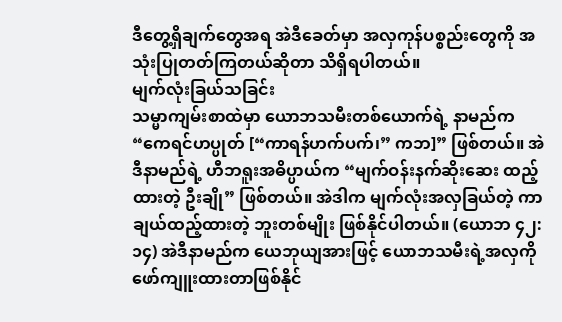ဒီတွေ့ရှိချက်တွေအရ အဲဒီခေတ်မှာ အလှကုန်ပစ္စည်းတွေကို အသုံးပြုတတ်ကြတယ်ဆိုတာ သိရှိရပါတယ်။
မျက်လုံးခြယ်သခြင်း
သမ္မာကျမ်းစာထဲမှာ ယောဘသမီးတစ်ယောက်ရဲ့ နာမည်က “ကေရင်ဟပ္ပုတ် [“ကာရန်ဟက်ပက်၊” ကဘ]” ဖြစ်တယ်။ အဲဒီနာမည်ရဲ့ ဟီဘရူးအဓိပ္ပာယ်က “မျက်ဝန်းနက်ဆိုးဆေး ထည့်ထားတဲ့ ဦးချို” ဖြစ်တယ်။ အဲဒါက မျက်လုံးအလှခြယ်တဲ့ ကာချယ်ထည့်ထားတဲ့ ဘူးတစ်မျိုး ဖြစ်နိုင်ပါတယ်။ (ယောဘ ၄၂:၁၄) အဲဒီနာမည်က ယေဘုယျအားဖြင့် ယောဘသမီးရဲ့အလှကို ဖော်ကျူးထားတာဖြစ်နိုင်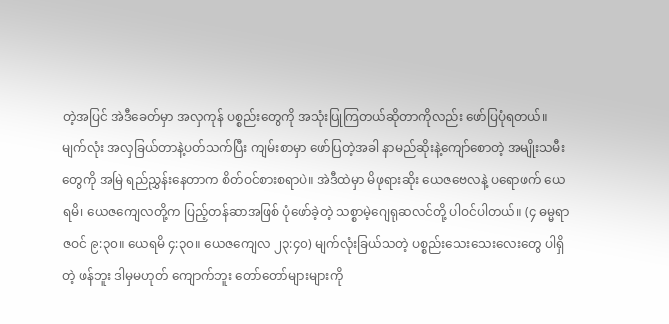တဲ့အပြင် အဲဒီခေတ်မှာ အလှကုန် ပစ္စည်းတွေကို အသုံးပြုကြတယ်ဆိုတာကိုလည်း ဖော်ပြပုံရတယ်။
မျက်လုံး အလှခြယ်တာနဲ့ပတ်သက်ပြီး ကျမ်းစာမှာ ဖော်ပြတဲ့အခါ နာမည်ဆိုးနဲ့ကျော်စောတဲ့ အမျိုးသမီးတွေကို အမြဲ ရည်ညွှန်းနေတာက စိတ်ဝင်စားစရာပဲ။ အဲဒီထဲမှာ မိဖုရားဆိုး ယေဇဗေလနဲ့ ပရောဖက် ယေရမိ၊ ယေဇကျေလတို့က ပြည့်တန်ဆာအဖြစ် ပုံဖော်ခဲ့တဲ့ သစ္စာမဲ့ဂျေရုဆလင်တို့ ပါဝင်ပါတယ်။ (၄ ဓမ္မရာဇဝင် ၉:၃၀။ ယေရမိ ၄:၃၀။ ယေဇကျေလ ၂၃:၄၀) မျက်လုံးခြယ်သတဲ့ ပစ္စည်းသေးသေးလေးတွေ ပါရှိတဲ့ ဖန်ဘူး ဒါမှမဟုတ် ကျောက်ဘူး တော်တော်များများကို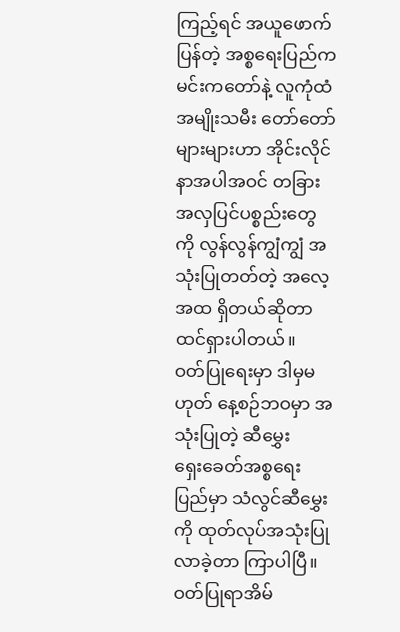ကြည့်ရင် အယူဖောက်ပြန်တဲ့ အစ္စရေးပြည်က မင်းကတော်နဲ့ လူကုံထံ အမျိုးသမီး တော်တော်များများဟာ အိုင်းလိုင်နာအပါအဝင် တခြားအလှပြင်ပစ္စည်းတွေကို လွန်လွန်ကျွံကျွံ အသုံးပြုတတ်တဲ့ အလေ့အထ ရှိတယ်ဆိုတာ ထင်ရှားပါတယ်။
ဝတ်ပြုရေးမှာ ဒါမှမဟုတ် နေ့စဉ်ဘဝမှာ အသုံးပြုတဲ့ ဆီမွှေး
ရှေးခေတ်အစ္စရေးပြည်မှာ သံလွင်ဆီမွှေးကို ထုတ်လုပ်အသုံးပြုလာခဲ့တာ ကြာပါပြီ။ ဝတ်ပြုရာအိမ်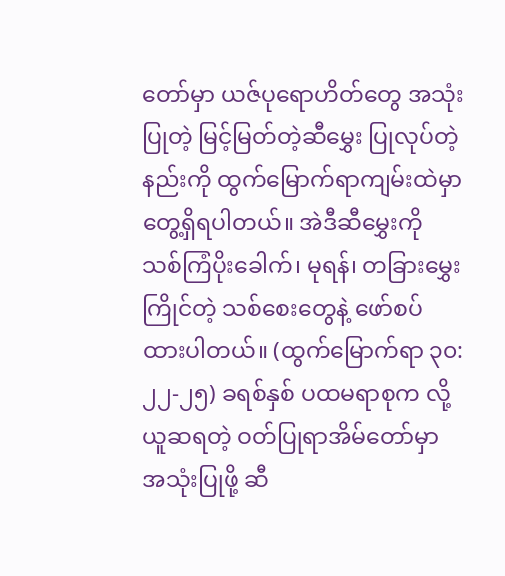တော်မှာ ယဇ်ပုရောဟိတ်တွေ အသုံးပြုတဲ့ မြင့်မြတ်တဲ့ဆီမွှေး ပြုလုပ်တဲ့နည်းကို ထွက်မြောက်ရာကျမ်းထဲမှာ တွေ့ရှိရပါတယ်။ အဲဒီဆီမွှေးကို သစ်ကြံပိုးခေါက်၊ မုရန်၊ တခြားမွှေးကြိုင်တဲ့ သစ်စေးတွေနဲ့ ဖော်စပ်ထားပါတယ်။ (ထွက်မြောက်ရာ ၃၀:၂၂-၂၅) ခရစ်နှစ် ပထမရာစုက လို့ ယူဆရတဲ့ ဝတ်ပြုရာအိမ်တော်မှာ အသုံးပြုဖို့ ဆီ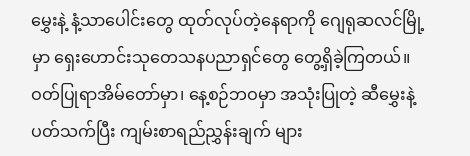မွှေးနဲ့ နံ့သာပေါင်းတွေ ထုတ်လုပ်တဲ့နေရာကို ဂျေရုဆလင်မြို့မှာ ရှေးဟောင်းသုတေသနပညာရှင်တွေ တွေ့ရှိခဲ့ကြတယ်။ ဝတ်ပြုရာအိမ်တော်မှာ၊ နေ့စဉ်ဘဝမှာ အသုံးပြုတဲ့ ဆီမွှေးနဲ့ပတ်သက်ပြီး ကျမ်းစာရည်ညွှန်းချက် များ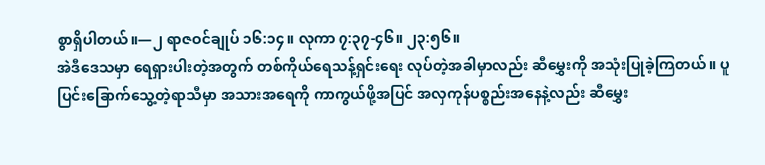စွာရှိပါတယ်။—၂ ရာဇဝင်ချုပ် ၁၆:၁၄။ လုကာ ၇:၃၇-၄၆။ ၂၃:၅၆။
အဲဒီဒေသမှာ ရေရှားပါးတဲ့အတွက် တစ်ကိုယ်ရေသန့်ရှင်းရေး လုပ်တဲ့အခါမှာလည်း ဆီမွှေးကို အသုံးပြုခဲ့ကြတယ်။ ပူပြင်းခြောက်သွေ့တဲ့ရာသီမှာ အသားအရေကို ကာကွယ်ဖို့အပြင် အလှကုန်ပစ္စည်းအနေနဲ့လည်း ဆီမွှေး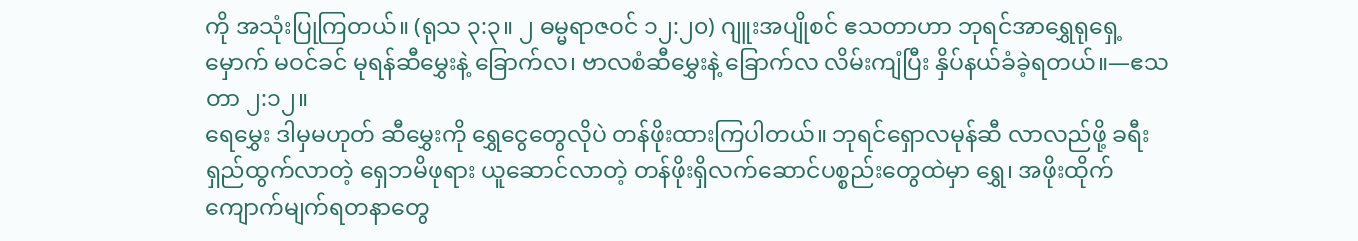ကို အသုံးပြုကြတယ်။ (ရုသ ၃:၃။ ၂ ဓမ္မရာဇဝင် ၁၂:၂၀) ဂျူးအပျိုစင် ဧသတာဟာ ဘုရင်အာရွှေရုရှေ့မှောက် မဝင်ခင် မုရန်ဆီမွှေးနဲ့ ခြောက်လ၊ ဗာလစံဆီမွှေးနဲ့ ခြောက်လ လိမ်းကျံပြီး နှိပ်နယ်ခံခဲ့ရတယ်။—ဧသတာ ၂:၁၂။
ရေမွှေး ဒါမှမဟုတ် ဆီမွှေးကို ရွှေငွေတွေလိုပဲ တန်ဖိုးထားကြပါတယ်။ ဘုရင်ရှောလမုန်ဆီ လာလည်ဖို့ ခရီးရှည်ထွက်လာတဲ့ ရှေဘမိဖုရား ယူဆောင်လာတဲ့ တန်ဖိုးရှိလက်ဆောင်ပစ္စည်းတွေထဲမှာ ရွှေ၊ အဖိုးထိုက်ကျောက်မျက်ရတနာတွေ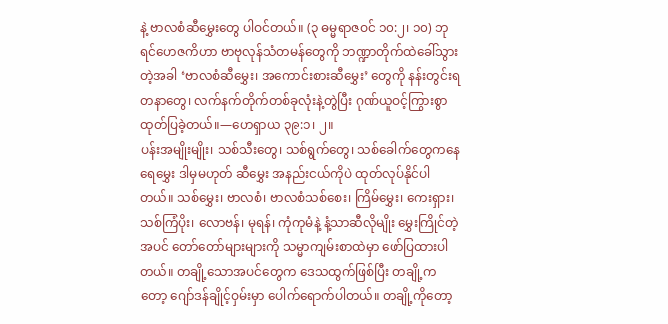နဲ့ ဗာလစံဆီမွှေးတွေ ပါဝင်တယ်။ (၃ ဓမ္မရာဇဝင် ၁၀:၂၊ ၁၀) ဘုရင်ဟေဇကိဟာ ဗာဗုလုန်သံတမန်တွေကို ဘဏ္ဍာတိုက်ထဲခေါ်သွားတဲ့အခါ ‘ဗာလစံဆီမွှေး၊ အကောင်းစားဆီမွှေး’ တွေကို နန်းတွင်းရတနာတွေ၊ လက်နက်တိုက်တစ်ခုလုံးနဲ့တွဲပြီး ဂုဏ်ယူဝင့်ကြွားစွာ ထုတ်ပြခဲ့တယ်။—ဟေရှာယ ၃၉:၁၊ ၂။
ပန်းအမျိုးမျိုး၊ သစ်သီးတွေ၊ သစ်ရွက်တွေ၊ သစ်ခေါက်တွေကနေ ရေမွှေး ဒါမှမဟုတ် ဆီမွှေး အနည်းငယ်ကိုပဲ ထုတ်လုပ်နိုင်ပါတယ်။ သစ်မွှေး၊ ဗာလစံ၊ ဗာလစံသစ်စေး၊ ကြိမ်မွှေး၊ ကေးရှား၊ သစ်ကြံပိုး၊ လောဗန်၊ မုရန်၊ ကုံကုမံနဲ့ နံ့သာဆီလိုမျိုး မွှေးကြိုင်တဲ့အပင် တော်တော်များများကို သမ္မာကျမ်းစာထဲမှာ ဖော်ပြထားပါတယ်။ တချို့သောအပင်တွေက ဒေသထွက်ဖြစ်ပြီး တချို့ကတော့ ဂျော်ဒန်ချိုင့်ဝှမ်းမှာ ပေါက်ရောက်ပါတယ်။ တချို့ကိုတော့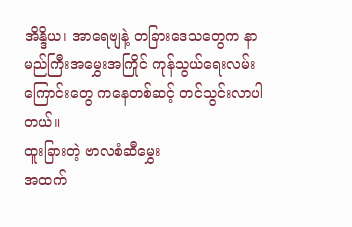အိန္ဒိယ၊ အာရေဗျနဲ့ တခြားဒေသတွေက နာမည်ကြီးအမွှေးအကြိုင် ကုန်သွယ်ရေးလမ်းကြောင်းတွေ ကနေတစ်ဆင့် တင်သွင်းလာပါတယ်။
ထူးခြားတဲ့ ဗာလစံဆီမွှေး
အထက်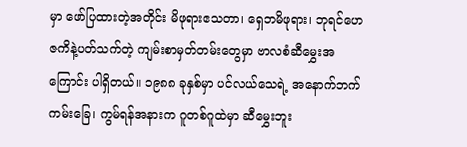မှာ ဖော်ပြထားတဲ့အတိုင်း မိဖုရားဧသတာ၊ ရှေဘမိဖုရား၊ ဘုရင်ဟေဇကိနဲ့ပတ်သက်တဲ့ ကျမ်းစာမှတ်တမ်းတွေမှာ ဗာလစံဆီမွှေးအကြောင်း ပါရှိတယ်။ ၁၉၈၈ ခုနှစ်မှာ ပင်လယ်သေရဲ့ အနောက်ဘက်ကမ်းခြေ၊ ကွမ်ရန်အနားက ဂူတစ်ဂူထဲမှာ ဆီမွှေးဘူး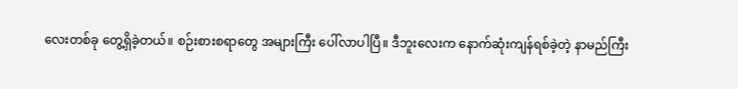လေးတစ်ခု တွေ့ရှိခဲ့တယ်။ စဉ်းစားစရာတွေ အများကြီး ပေါ်လာပါပြီ။ ဒီဘူးလေးက နောက်ဆုံးကျန်ရစ်ခဲ့တဲ့ နာမည်ကြီး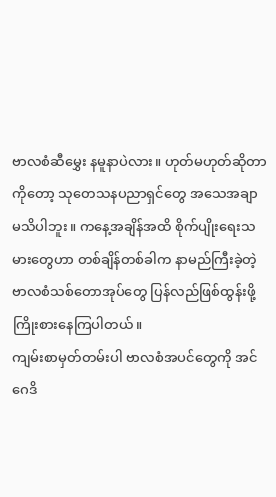ဗာလစံဆီမွှေး နမူနာပဲလား။ ဟုတ်မဟုတ်ဆိုတာကိုတော့ သုတေသနပညာရှင်တွေ အသေအချာ မသိပါဘူး။ ကနေ့အချိန်အထိ စိုက်ပျိုးရေးသမားတွေဟာ တစ်ချိန်တစ်ခါက နာမည်ကြီးခဲ့တဲ့ ဗာလစံသစ်တောအုပ်တွေ ပြန်လည်ဖြစ်ထွန်းဖို့ ကြိုးစားနေကြပါတယ်။
ကျမ်းစာမှတ်တမ်းပါ ဗာလစံအပင်တွေကို အင်ဂေဒိ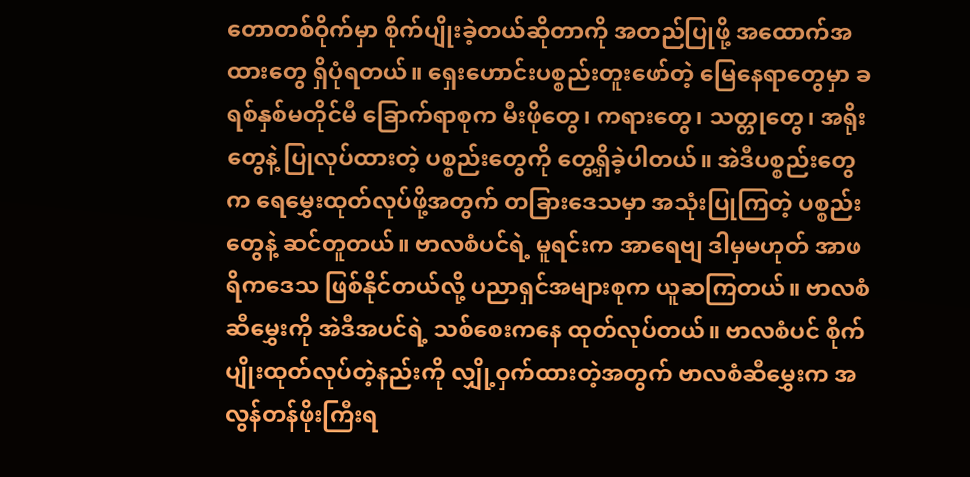တောတစ်ဝိုက်မှာ စိုက်ပျိုးခဲ့တယ်ဆိုတာကို အတည်ပြုဖို့ အထောက်အထားတွေ ရှိပုံရတယ်။ ရှေးဟောင်းပစ္စည်းတူးဖော်တဲ့ မြေနေရာတွေမှာ ခရစ်နှစ်မတိုင်မီ ခြောက်ရာစုက မီးဖိုတွေ၊ ကရားတွေ၊ သတ္တုတွေ၊ အရိုးတွေနဲ့ ပြုလုပ်ထားတဲ့ ပစ္စည်းတွေကို တွေ့ရှိခဲ့ပါတယ်။ အဲဒီပစ္စည်းတွေက ရေမွှေးထုတ်လုပ်ဖို့အတွက် တခြားဒေသမှာ အသုံးပြုကြတဲ့ ပစ္စည်းတွေနဲ့ ဆင်တူတယ်။ ဗာလစံပင်ရဲ့ မူရင်းက အာရေဗျ ဒါမှမဟုတ် အာဖရိကဒေသ ဖြစ်နိုင်တယ်လို့ ပညာရှင်အများစုက ယူဆကြတယ်။ ဗာလစံဆီမွှေးကို အဲဒီအပင်ရဲ့ သစ်စေးကနေ ထုတ်လုပ်တယ်။ ဗာလစံပင် စိုက်ပျိုးထုတ်လုပ်တဲ့နည်းကို လျှို့ဝှက်ထားတဲ့အတွက် ဗာလစံဆီမွှေးက အလွန်တန်ဖိုးကြီးရ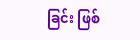ခြင်း ဖြစ်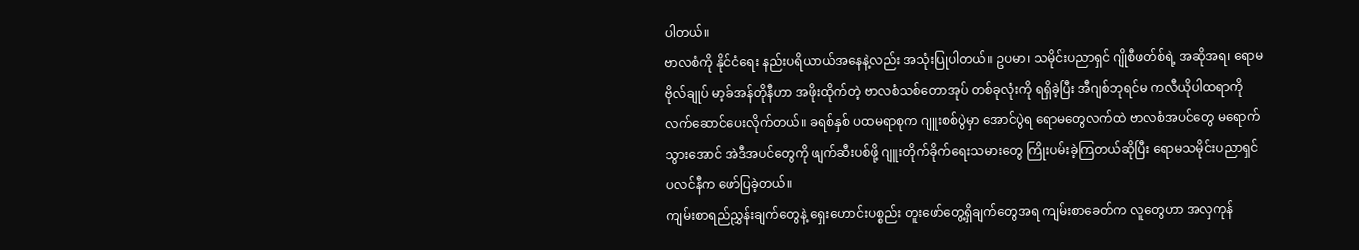ပါတယ်။
ဗာလစံကို နိုင်ငံရေး နည်းပရိယာယ်အနေနဲ့လည်း အသုံးပြုပါတယ်။ ဥပမာ၊ သမိုင်းပညာရှင် ဂျိုစီဖတ်စ်ရဲ့ အဆိုအရ၊ ရောမဗိုလ်ချုပ် မာ့ခ်အန်တိုနီဟာ အဖိုးထိုက်တဲ့ ဗာလစံသစ်တောအုပ် တစ်ခုလုံးကို ရရှိခဲ့ပြီး အီဂျစ်ဘုရင်မ ကလီယိုပါထရာကို လက်ဆောင်ပေးလိုက်တယ်။ ခရစ်နှစ် ပထမရာစုက ဂျူးစစ်ပွဲမှာ အောင်ပွဲရ ရောမတွေလက်ထဲ ဗာလစံအပင်တွေ မရောက်သွားအောင် အဲဒီအပင်တွေကို ဖျက်ဆီးပစ်ဖို့ ဂျူးတိုက်ခိုက်ရေးသမားတွေ ကြိုးပမ်းခဲ့ကြတယ်ဆိုပြီး ရောမသမိုင်းပညာရှင် ပလင်နီက ဖော်ပြခဲ့တယ်။
ကျမ်းစာရည်ညွှန်းချက်တွေနဲ့ ရှေးဟောင်းပစ္စည်း တူးဖော်တွေ့ရှိချက်တွေအရ ကျမ်းစာခေတ်က လူတွေဟာ အလှကုန်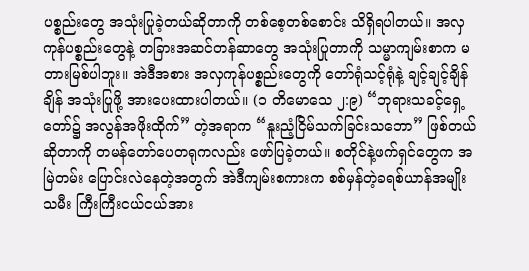ပစ္စည်းတွေ အသုံးပြုခဲ့တယ်ဆိုတာကို တစ်စေ့တစ်စောင်း သိရှိရပါတယ်။ အလှကုန်ပစ္စည်းတွေနဲ့ တခြားအဆင်တန်ဆာတွေ အသုံးပြုတာကို သမ္မာကျမ်းစာက မတားမြစ်ပါဘူး။ အဲဒီအစား အလှကုန်ပစ္စည်းတွေကို တော်ရုံသင့်ရုံနဲ့ ချင့်ချင့်ချိန်ချိန် အသုံးပြုဖို့ အားပေးထားပါတယ်။ (၁ တိမောသေ ၂:၉) “ဘုရားသခင့်ရှေ့တော်၌ အလွန်အဖိုးထိုက်” တဲ့အရာက “နူးညံ့ငြိမ်သက်ခြင်းသဘော” ဖြစ်တယ်ဆိုတာကို တမန်တော်ပေတရုကလည်း ဖော်ပြခဲ့တယ်။ စတိုင်နဲ့ဖက်ရှင်တွေက အမြဲတမ်း ပြောင်းလဲနေတဲ့အတွက် အဲဒီကျမ်းစကားက စစ်မှန်တဲ့ခရစ်ယာန်အမျိုးသမီး ကြီးကြီးငယ်ငယ်အား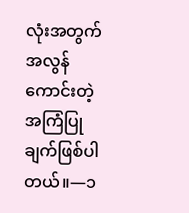လုံးအတွက် အလွန်ကောင်းတဲ့ အကြံပြုချက်ဖြစ်ပါတယ်။—၁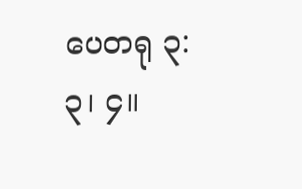ပေတရု ၃:၃၊ ၄။